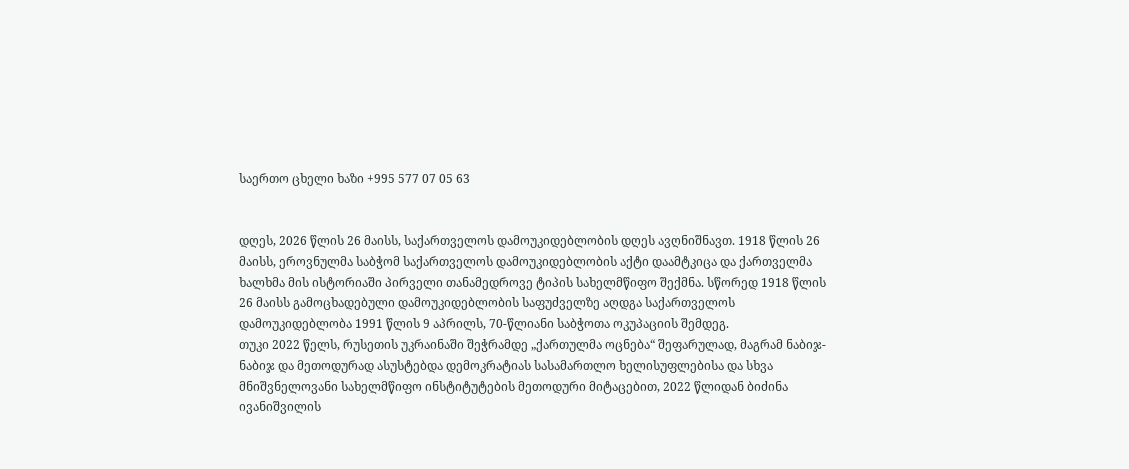საერთო ცხელი ხაზი +995 577 07 05 63


დღეს, 2026 წლის 26 მაისს, საქართველოს დამოუკიდებლობის დღეს ავღნიშნავთ. 1918 წლის 26 მაისს, ეროვნულმა საბჭომ საქართველოს დამოუკიდებლობის აქტი დაამტკიცა და ქართველმა ხალხმა მის ისტორიაში პირველი თანამედროვე ტიპის სახელმწიფო შექმნა. სწორედ 1918 წლის 26 მაისს გამოცხადებული დამოუკიდებლობის საფუძველზე აღდგა საქართველოს დამოუკიდებლობა 1991 წლის 9 აპრილს, 70-წლიანი საბჭოთა ოკუპაციის შემდეგ.
თუკი 2022 წელს, რუსეთის უკრაინაში შეჭრამდე „ქართულმა ოცნება“ შეფარულად, მაგრამ ნაბიჯ-ნაბიჯ და მეთოდურად ასუსტებდა დემოკრატიას სასამართლო ხელისუფლებისა და სხვა მნიშვნელოვანი სახელმწიფო ინსტიტუტების მეთოდური მიტაცებით, 2022 წლიდან ბიძინა ივანიშვილის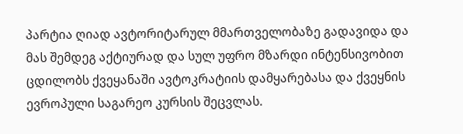პარტია ღიად ავტორიტარულ მმართველობაზე გადავიდა და მას შემდეგ აქტიურად და სულ უფრო მზარდი ინტენსივობით ცდილობს ქვეყანაში ავტოკრატიის დამყარებასა და ქვეყნის ევროპული საგარეო კურსის შეცვლას.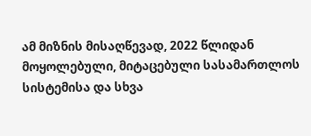ამ მიზნის მისაღწევად, 2022 წლიდან მოყოლებული, მიტაცებული სასამართლოს სისტემისა და სხვა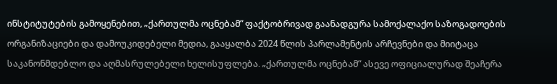ინსტიტუტების გამოყენებით, „ქართულმა ოცნებამ“ ფაქტობრივად გაანადგურა სამოქალაქო საზოგადოების ორგანიზაციები და დამოუკიდებელი მედია, გააყალბა 2024 წლის პარლამენტის არჩევნები და მიიტაცა საკანონმდებლო და აღმასრულებელი ხელისუფლება. „ქართულმა ოცნებამ“ ასევე ოფიციალურად შეაჩერა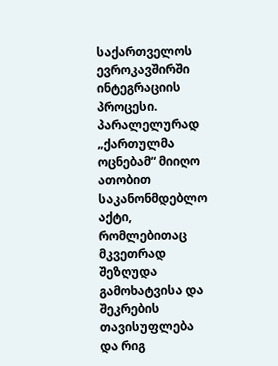საქართველოს ევროკავშირში ინტეგრაციის პროცესი. პარალელურად „ქართულმა ოცნებამ“ მიიღო ათობით საკანონმდებლო აქტი, რომლებითაც მკვეთრად შეზღუდა გამოხატვისა და შეკრების თავისუფლება და რიგ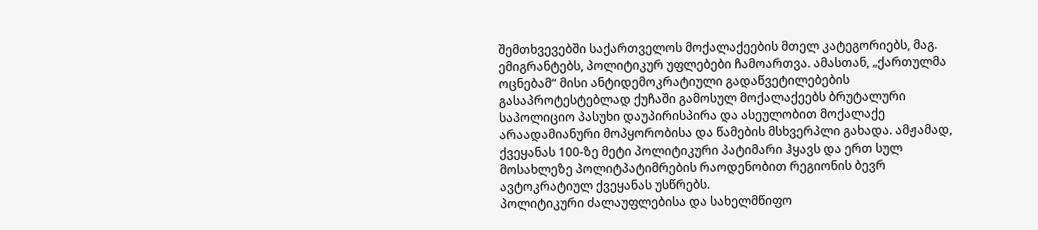შემთხვევებში საქართველოს მოქალაქეების მთელ კატეგორიებს, მაგ. ემიგრანტებს, პოლიტიკურ უფლებები ჩამოართვა. ამასთან, „ქართულმა ოცნებამ“ მისი ანტიდემოკრატიული გადაწვეტილებების გასაპროტესტებლად ქუჩაში გამოსულ მოქალაქეებს ბრუტალური საპოლიციო პასუხი დაუპირისპირა და ასეულობით მოქალაქე არაადამიანური მოპყორობისა და წამების მსხვერპლი გახადა. ამჟამად, ქვეყანას 100-ზე მეტი პოლიტიკური პატიმარი ჰყავს და ერთ სულ მოსახლეზე პოლიტპატიმრების რაოდენობით რეგიონის ბევრ ავტოკრატიულ ქვეყანას უსწრებს.
პოლიტიკური ძალაუფლებისა და სახელმწიფო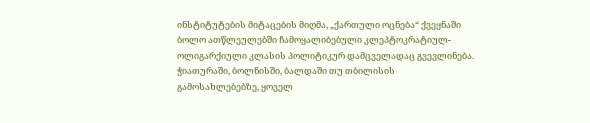ინსტიტუტების მიტაცების მიღმა, „ქართული ოცნება“ ქვეყნაში ბოლო ათწლეულებში ჩამოყალიბებული კლეპტოკრატიულ-ოლიგარქიული კლასის პოლიტიკურ დამცველადაც გვევლინება. ჭიათურაში, ბოლნისში, ბალდაში თუ თბილისის გამოსახლებებზე, ყოველ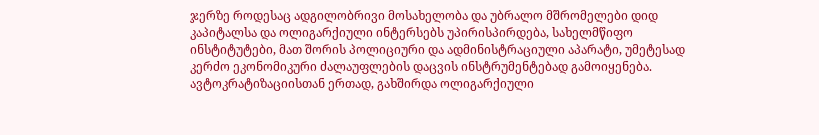ჯერზე როდესაც ადგილობრივი მოსახელობა და უბრალო მშრომელები დიდ კაპიტალსა და ოლიგარქიული ინტერსებს უპირისპირდება, სახელმწიფო ინსტიტუტები, მათ შორის პოლიციური და ადმინისტრაციული აპარატი, უმეტესად კერძო ეკონომიკური ძალაუფლების დაცვის ინსტრუმენტებად გამოიყენება. ავტოკრატიზაციისთან ერთად, გახშირდა ოლიგარქიული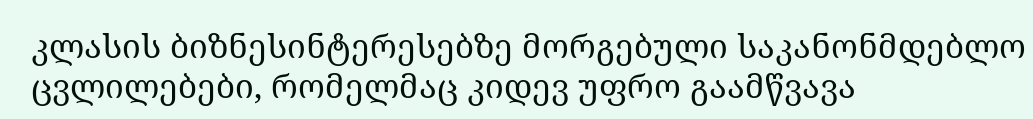კლასის ბიზნესინტერესებზე მორგებული საკანონმდებლო ცვლილებები, რომელმაც კიდევ უფრო გაამწვავა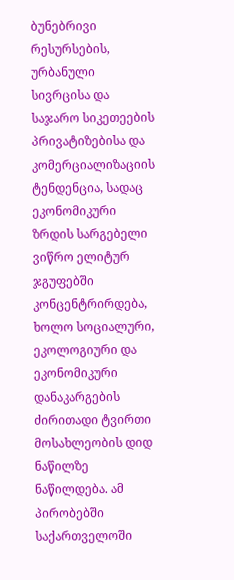ბუნებრივი რესურსების, ურბანული სივრცისა და საჯარო სიკეთეების პრივატიზებისა და კომერციალიზაციის ტენდენცია, სადაც ეკონომიკური ზრდის სარგებელი ვიწრო ელიტურ ჯგუფებში კონცენტრირდება, ხოლო სოციალური, ეკოლოგიური და ეკონომიკური დანაკარგების ძირითადი ტვირთი მოსახლეობის დიდ ნაწილზე ნაწილდება. ამ პირობებში საქართველოში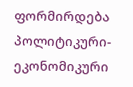ფორმირდება პოლიტიკური-ეკონომიკური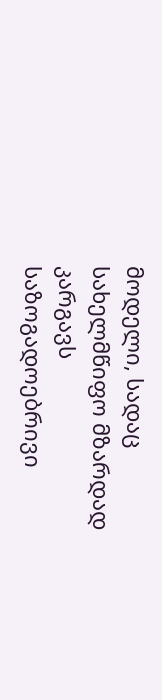მოდელი, სადაც სახელმწიფო მზარდად კარგავს საზოგადოებრივი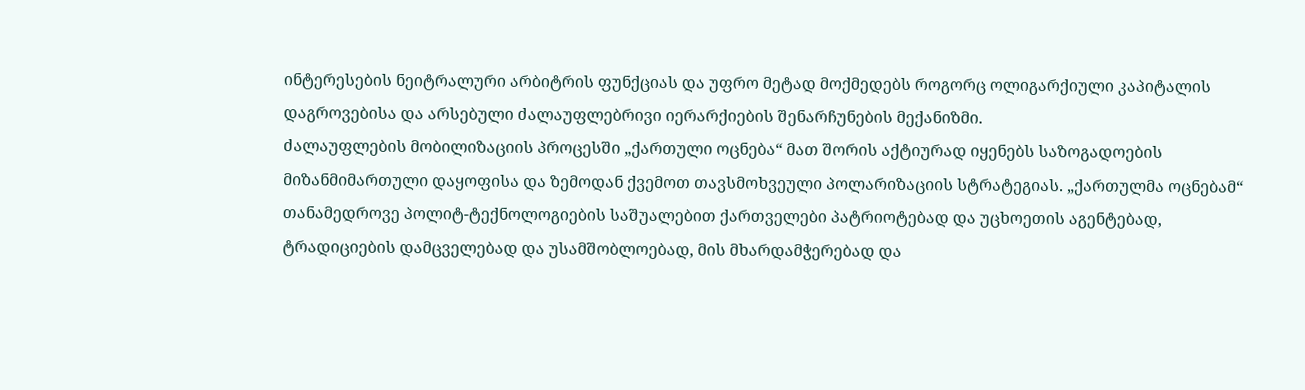ინტერესების ნეიტრალური არბიტრის ფუნქციას და უფრო მეტად მოქმედებს როგორც ოლიგარქიული კაპიტალის დაგროვებისა და არსებული ძალაუფლებრივი იერარქიების შენარჩუნების მექანიზმი.
ძალაუფლების მობილიზაციის პროცესში „ქართული ოცნება“ მათ შორის აქტიურად იყენებს საზოგადოების მიზანმიმართული დაყოფისა და ზემოდან ქვემოთ თავსმოხვეული პოლარიზაციის სტრატეგიას. „ქართულმა ოცნებამ“ თანამედროვე პოლიტ-ტექნოლოგიების საშუალებით ქართველები პატრიოტებად და უცხოეთის აგენტებად, ტრადიციების დამცველებად და უსამშობლოებად, მის მხარდამჭერებად და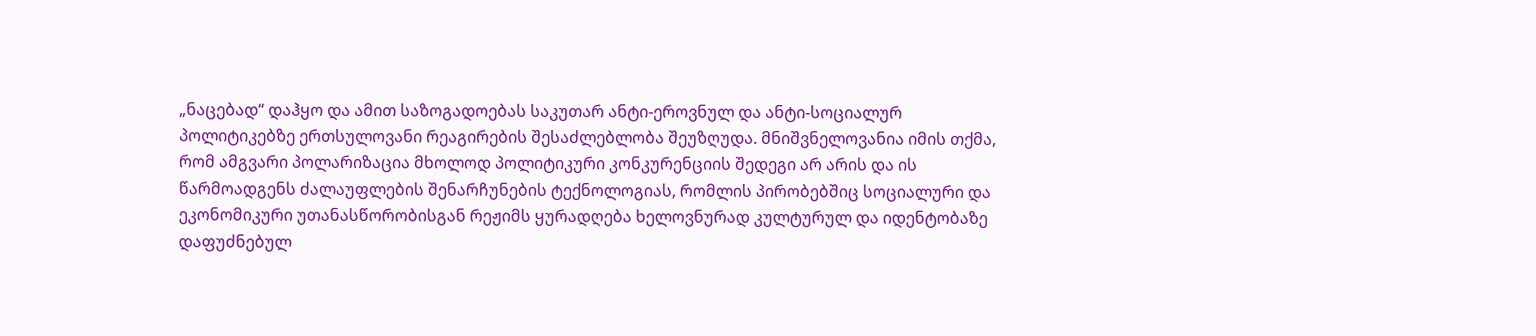„ნაცებად“ დაჰყო და ამით საზოგადოებას საკუთარ ანტი-ეროვნულ და ანტი-სოციალურ პოლიტიკებზე ერთსულოვანი რეაგირების შესაძლებლობა შეუზღუდა. მნიშვნელოვანია იმის თქმა, რომ ამგვარი პოლარიზაცია მხოლოდ პოლიტიკური კონკურენციის შედეგი არ არის და ის წარმოადგენს ძალაუფლების შენარჩუნების ტექნოლოგიას, რომლის პირობებშიც სოციალური და ეკონომიკური უთანასწორობისგან რეჟიმს ყურადღება ხელოვნურად კულტურულ და იდენტობაზე დაფუძნებულ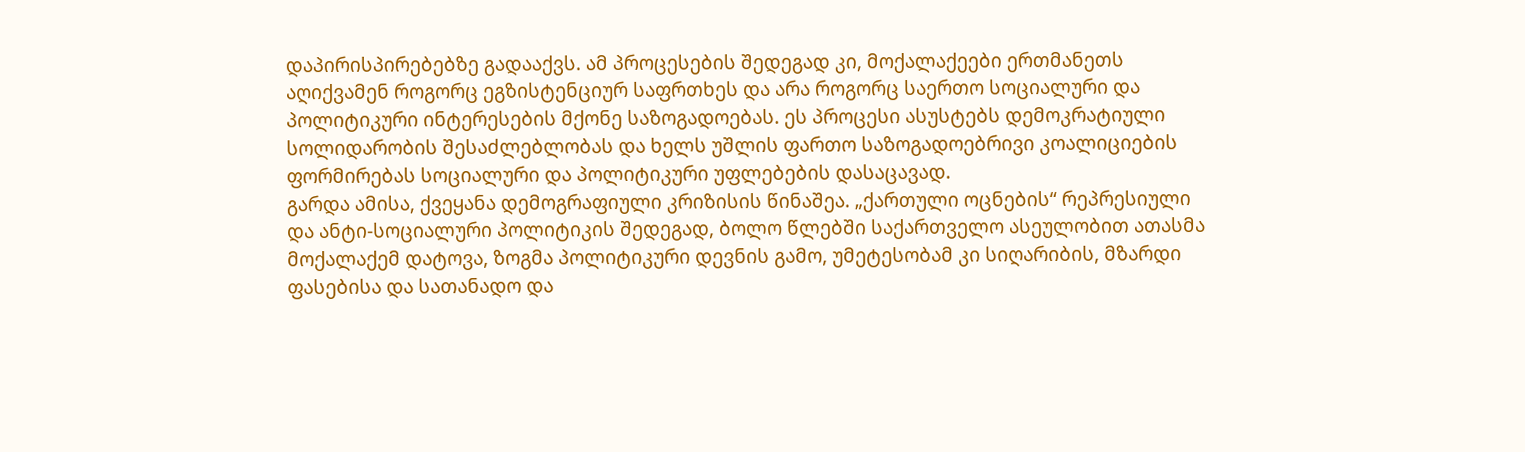დაპირისპირებებზე გადააქვს. ამ პროცესების შედეგად კი, მოქალაქეები ერთმანეთს აღიქვამენ როგორც ეგზისტენციურ საფრთხეს და არა როგორც საერთო სოციალური და პოლიტიკური ინტერესების მქონე საზოგადოებას. ეს პროცესი ასუსტებს დემოკრატიული სოლიდარობის შესაძლებლობას და ხელს უშლის ფართო საზოგადოებრივი კოალიციების ფორმირებას სოციალური და პოლიტიკური უფლებების დასაცავად.
გარდა ამისა, ქვეყანა დემოგრაფიული კრიზისის წინაშეა. „ქართული ოცნების“ რეპრესიული და ანტი-სოციალური პოლიტიკის შედეგად, ბოლო წლებში საქართველო ასეულობით ათასმა მოქალაქემ დატოვა, ზოგმა პოლიტიკური დევნის გამო, უმეტესობამ კი სიღარიბის, მზარდი ფასებისა და სათანადო და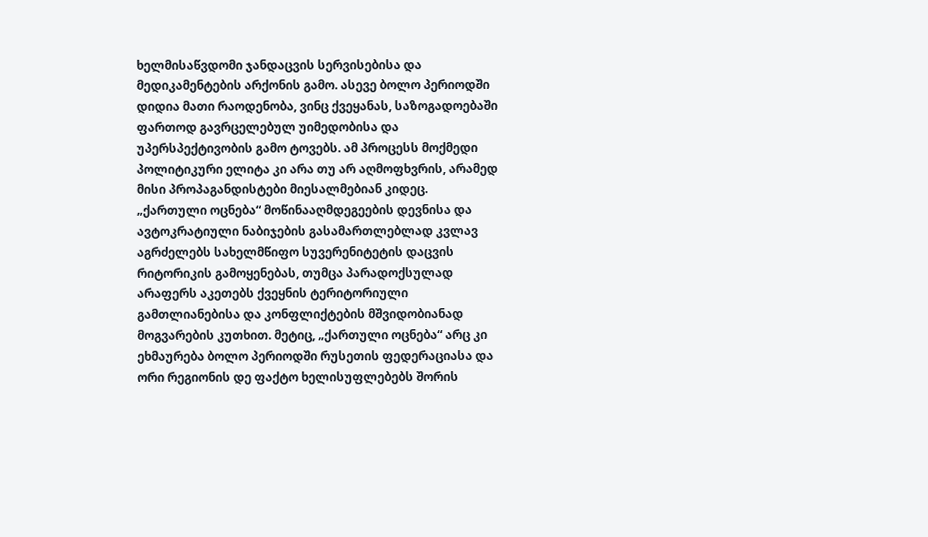ხელმისაწვდომი ჯანდაცვის სერვისებისა და მედიკამენტების არქონის გამო. ასევე ბოლო პერიოდში დიდია მათი რაოდენობა, ვინც ქვეყანას, საზოგადოებაში ფართოდ გავრცელებულ უიმედობისა და უპერსპექტივობის გამო ტოვებს. ამ პროცესს მოქმედი პოლიტიკური ელიტა კი არა თუ არ აღმოფხვრის, არამედ მისი პროპაგანდისტები მიესალმებიან კიდეც.
„ქართული ოცნება“ მოწინააღმდეგეების დევნისა და ავტოკრატიული ნაბიჯების გასამართლებლად კვლავ აგრძელებს სახელმწიფო სუვერენიტეტის დაცვის რიტორიკის გამოყენებას, თუმცა პარადოქსულად არაფერს აკეთებს ქვეყნის ტერიტორიული გამთლიანებისა და კონფლიქტების მშვიდობიანად მოგვარების კუთხით. მეტიც, „ქართული ოცნება“ არც კი ეხმაურება ბოლო პერიოდში რუსეთის ფედერაციასა და ორი რეგიონის დე ფაქტო ხელისუფლებებს შორის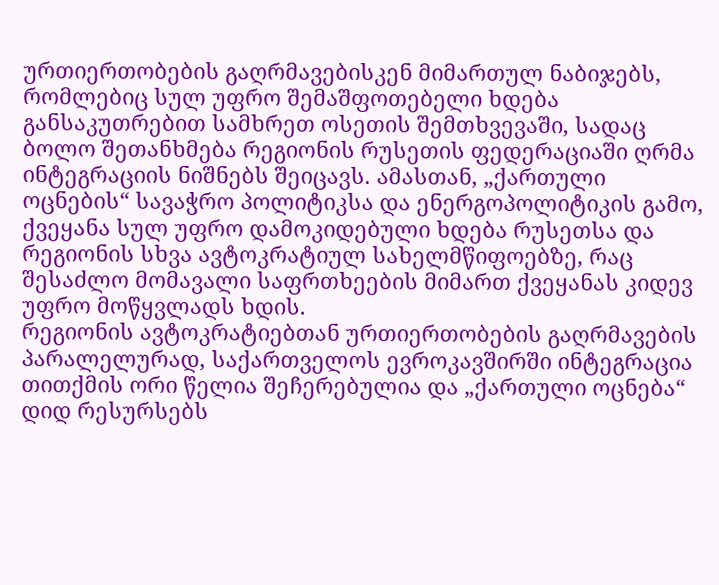ურთიერთობების გაღრმავებისკენ მიმართულ ნაბიჯებს, რომლებიც სულ უფრო შემაშფოთებელი ხდება განსაკუთრებით სამხრეთ ოსეთის შემთხვევაში, სადაც ბოლო შეთანხმება რეგიონის რუსეთის ფედერაციაში ღრმა ინტეგრაციის ნიშნებს შეიცავს. ამასთან, „ქართული ოცნების“ სავაჭრო პოლიტიკსა და ენერგოპოლიტიკის გამო, ქვეყანა სულ უფრო დამოკიდებული ხდება რუსეთსა და რეგიონის სხვა ავტოკრატიულ სახელმწიფოებზე, რაც შესაძლო მომავალი საფრთხეების მიმართ ქვეყანას კიდევ უფრო მოწყვლადს ხდის.
რეგიონის ავტოკრატიებთან ურთიერთობების გაღრმავების პარალელურად, საქართველოს ევროკავშირში ინტეგრაცია თითქმის ორი წელია შეჩერებულია და „ქართული ოცნება“ დიდ რესურსებს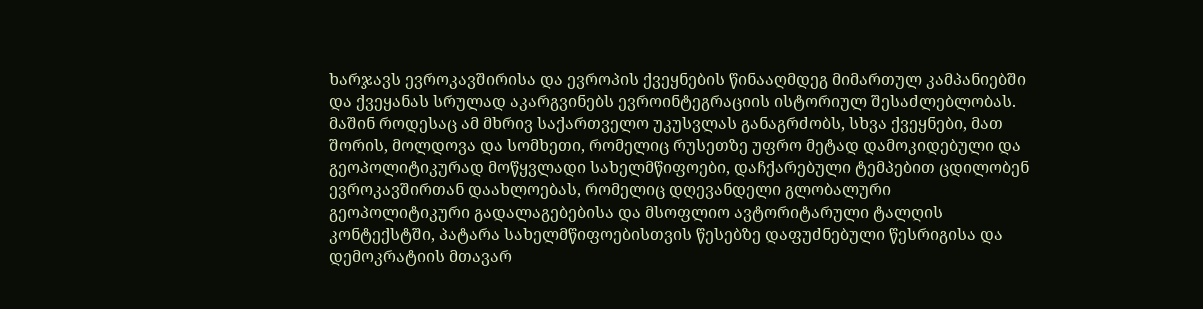ხარჯავს ევროკავშირისა და ევროპის ქვეყნების წინააღმდეგ მიმართულ კამპანიებში და ქვეყანას სრულად აკარგვინებს ევროინტეგრაციის ისტორიულ შესაძლებლობას. მაშინ როდესაც ამ მხრივ საქართველო უკუსვლას განაგრძობს, სხვა ქვეყნები, მათ შორის, მოლდოვა და სომხეთი, რომელიც რუსეთზე უფრო მეტად დამოკიდებული და გეოპოლიტიკურად მოწყვლადი სახელმწიფოები, დაჩქარებული ტემპებით ცდილობენ ევროკავშირთან დაახლოებას, რომელიც დღევანდელი გლობალური გეოპოლიტიკური გადალაგებებისა და მსოფლიო ავტორიტარული ტალღის კონტექსტში, პატარა სახელმწიფოებისთვის წესებზე დაფუძნებული წესრიგისა და დემოკრატიის მთავარ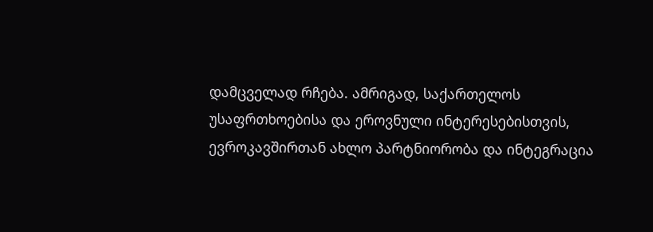დამცველად რჩება. ამრიგად, საქართელოს უსაფრთხოებისა და ეროვნული ინტერესებისთვის, ევროკავშირთან ახლო პარტნიორობა და ინტეგრაცია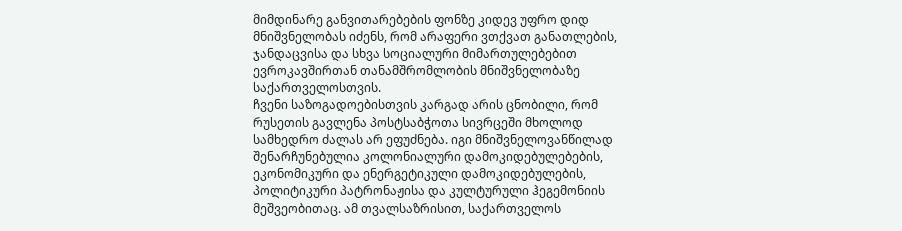მიმდინარე განვითარებების ფონზე კიდევ უფრო დიდ მნიშვნელობას იძენს, რომ არაფერი ვთქვათ განათლების, ჯანდაცვისა და სხვა სოციალური მიმართულებებით ევროკავშირთან თანამშრომლობის მნიშვნელობაზე საქართველოსთვის.
ჩვენი საზოგადოებისთვის კარგად არის ცნობილი, რომ რუსეთის გავლენა პოსტსაბჭოთა სივრცეში მხოლოდ სამხედრო ძალას არ ეფუძნება. იგი მნიშვნელოვანწილად შენარჩუნებულია კოლონიალური დამოკიდებულებების, ეკონომიკური და ენერგეტიკული დამოკიდებულების, პოლიტიკური პატრონაჟისა და კულტურული ჰეგემონიის მეშვეობითაც. ამ თვალსაზრისით, საქართველოს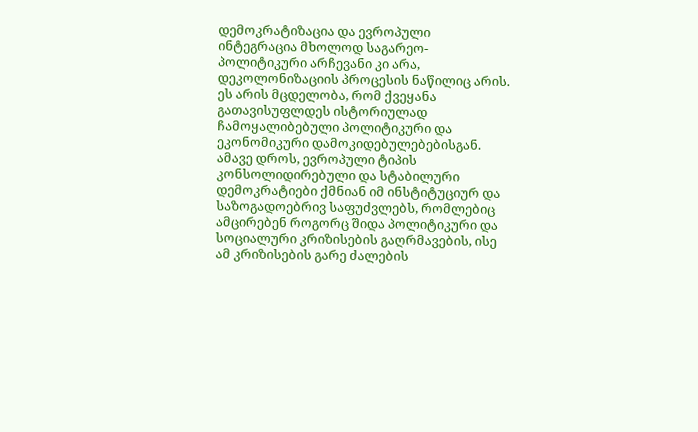დემოკრატიზაცია და ევროპული ინტეგრაცია მხოლოდ საგარეო-პოლიტიკური არჩევანი კი არა, დეკოლონიზაციის პროცესის ნაწილიც არის. ეს არის მცდელობა, რომ ქვეყანა გათავისუფლდეს ისტორიულად ჩამოყალიბებული პოლიტიკური და ეკონომიკური დამოკიდებულებებისგან. ამავე დროს, ევროპული ტიპის კონსოლიდირებული და სტაბილური დემოკრატიები ქმნიან იმ ინსტიტუციურ და საზოგადოებრივ საფუძვლებს, რომლებიც ამცირებენ როგორც შიდა პოლიტიკური და სოციალური კრიზისების გაღრმავების, ისე ამ კრიზისების გარე ძალების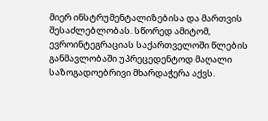მიერ ინსტრუმენტალიზებისა და მართვის შესაძლებლობას. სწორედ ამიტომ, ევროინტეგრაციას საქართველოში წლების განმავლობაში უპრეცედენტოდ მაღალი საზოგადოებრივი მხარდაჭერა აქვს.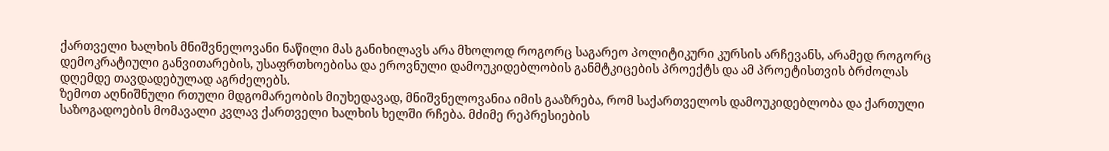ქართველი ხალხის მნიშვნელოვანი ნაწილი მას განიხილავს არა მხოლოდ როგორც საგარეო პოლიტიკური კურსის არჩევანს, არამედ როგორც დემოკრატიული განვითარების, უსაფრთხოებისა და ეროვნული დამოუკიდებლობის განმტკიცების პროექტს და ამ პროეტისთვის ბრძოლას დღემდე თავდადებულად აგრძელებს.
ზემოთ აღნიშნული რთული მდგომარეობის მიუხედავად, მნიშვნელოვანია იმის გააზრება, რომ საქართველოს დამოუკიდებლობა და ქართული საზოგადოების მომავალი კვლავ ქართველი ხალხის ხელში რჩება. მძიმე რეპრესიების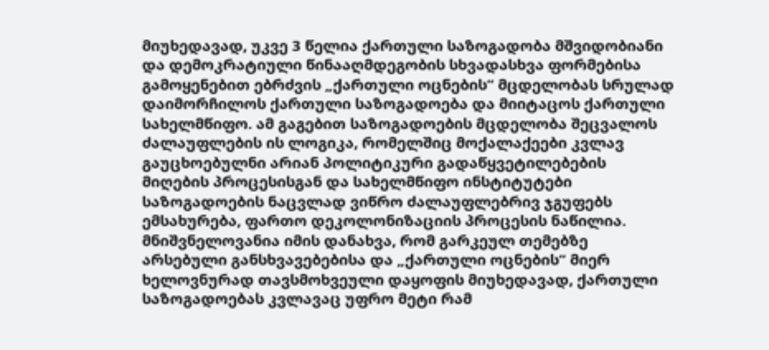მიუხედავად, უკვე 3 წელია ქართული საზოგადობა მშვიდობიანი და დემოკრატიული წინააღმდეგობის სხვადასხვა ფორმებისა გამოყენებით ებრძვის „ქართული ოცნების“ მცდელობას სრულად დაიმორჩილოს ქართული საზოგადოება და მიიტაცოს ქართული სახელმწიფო. ამ გაგებით საზოგადოების მცდელობა შეცვალოს ძალაუფლების ის ლოგიკა, რომელშიც მოქალაქეები კვლავ გაუცხოებულნი არიან პოლიტიკური გადაწყვეტილებების მიღების პროცესისგან და სახელმწიფო ინსტიტუტები საზოგადოების ნაცვლად ვიწრო ძალაუფლებრივ ჯგუფებს ემსახურება, ფართო დეკოლონიზაციის პროცესის ნაწილია.
მნიშვნელოვანია იმის დანახვა, რომ გარკეულ თემებზე არსებული განსხვავებებისა და „ქართული ოცნების“ მიერ ხელოვნურად თავსმოხვეული დაყოფის მიუხედავად, ქართული საზოგადოებას კვლავაც უფრო მეტი რამ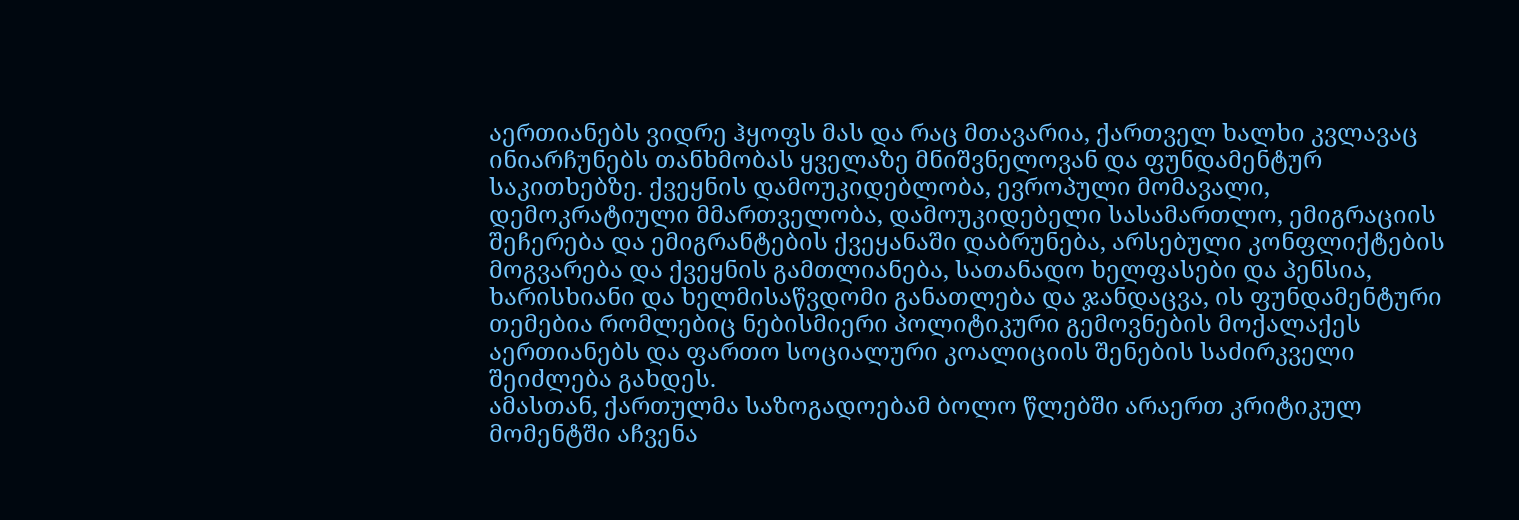აერთიანებს ვიდრე ჰყოფს მას და რაც მთავარია, ქართველ ხალხი კვლავაც ინიარჩუნებს თანხმობას ყველაზე მნიშვნელოვან და ფუნდამენტურ საკითხებზე. ქვეყნის დამოუკიდებლობა, ევროპული მომავალი, დემოკრატიული მმართველობა, დამოუკიდებელი სასამართლო, ემიგრაციის შეჩერება და ემიგრანტების ქვეყანაში დაბრუნება, არსებული კონფლიქტების მოგვარება და ქვეყნის გამთლიანება, სათანადო ხელფასები და პენსია, ხარისხიანი და ხელმისაწვდომი განათლება და ჯანდაცვა, ის ფუნდამენტური თემებია რომლებიც ნებისმიერი პოლიტიკური გემოვნების მოქალაქეს აერთიანებს და ფართო სოციალური კოალიციის შენების საძირკველი შეიძლება გახდეს.
ამასთან, ქართულმა საზოგადოებამ ბოლო წლებში არაერთ კრიტიკულ მომენტში აჩვენა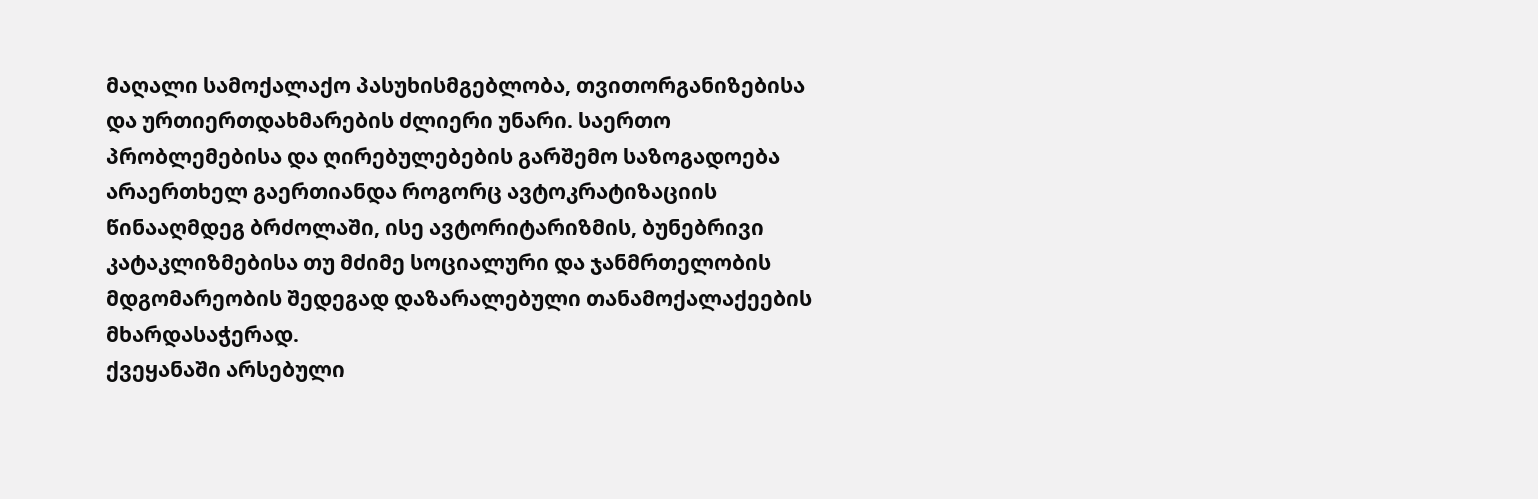მაღალი სამოქალაქო პასუხისმგებლობა, თვითორგანიზებისა და ურთიერთდახმარების ძლიერი უნარი. საერთო პრობლემებისა და ღირებულებების გარშემო საზოგადოება არაერთხელ გაერთიანდა როგორც ავტოკრატიზაციის წინააღმდეგ ბრძოლაში, ისე ავტორიტარიზმის, ბუნებრივი კატაკლიზმებისა თუ მძიმე სოციალური და ჯანმრთელობის მდგომარეობის შედეგად დაზარალებული თანამოქალაქეების მხარდასაჭერად.
ქვეყანაში არსებული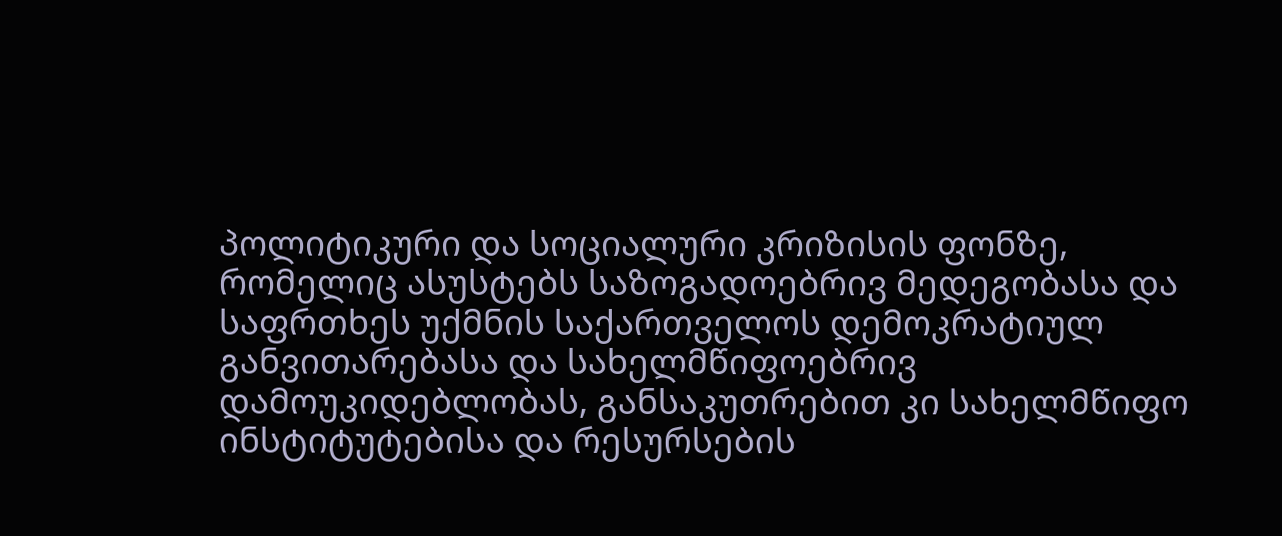პოლიტიკური და სოციალური კრიზისის ფონზე, რომელიც ასუსტებს საზოგადოებრივ მედეგობასა და საფრთხეს უქმნის საქართველოს დემოკრატიულ განვითარებასა და სახელმწიფოებრივ დამოუკიდებლობას, განსაკუთრებით კი სახელმწიფო ინსტიტუტებისა და რესურსების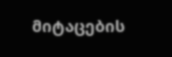მიტაცების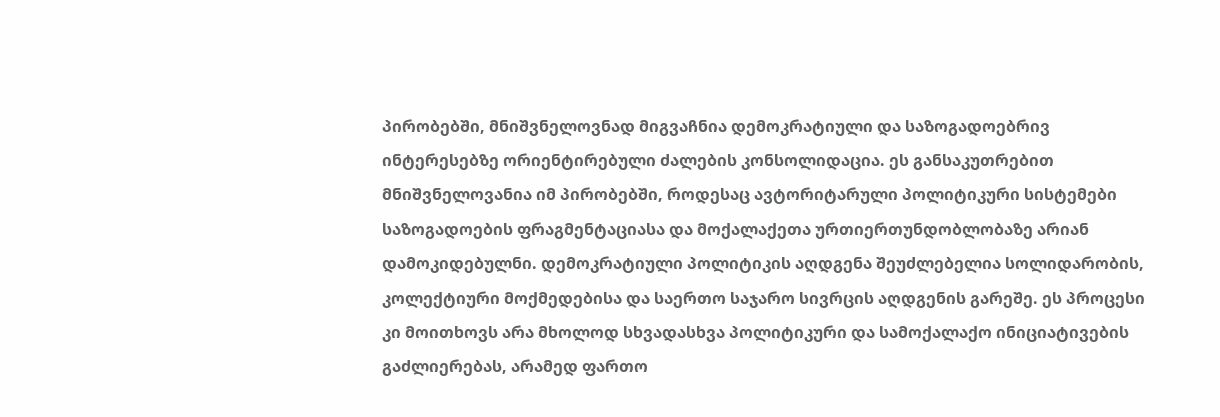პირობებში, მნიშვნელოვნად მიგვაჩნია დემოკრატიული და საზოგადოებრივ ინტერესებზე ორიენტირებული ძალების კონსოლიდაცია. ეს განსაკუთრებით მნიშვნელოვანია იმ პირობებში, როდესაც ავტორიტარული პოლიტიკური სისტემები საზოგადოების ფრაგმენტაციასა და მოქალაქეთა ურთიერთუნდობლობაზე არიან დამოკიდებულნი. დემოკრატიული პოლიტიკის აღდგენა შეუძლებელია სოლიდარობის, კოლექტიური მოქმედებისა და საერთო საჯარო სივრცის აღდგენის გარეშე. ეს პროცესი კი მოითხოვს არა მხოლოდ სხვადასხვა პოლიტიკური და სამოქალაქო ინიციატივების გაძლიერებას, არამედ ფართო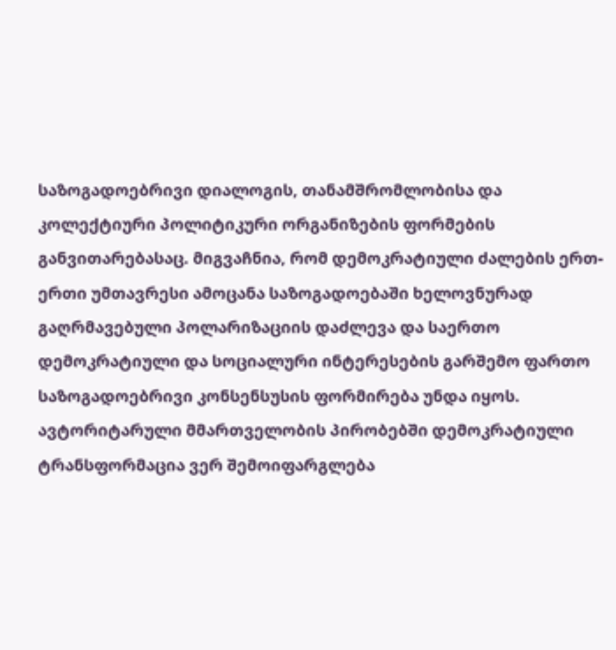საზოგადოებრივი დიალოგის, თანამშრომლობისა და კოლექტიური პოლიტიკური ორგანიზების ფორმების განვითარებასაც. მიგვაჩნია, რომ დემოკრატიული ძალების ერთ-ერთი უმთავრესი ამოცანა საზოგადოებაში ხელოვნურად გაღრმავებული პოლარიზაციის დაძლევა და საერთო დემოკრატიული და სოციალური ინტერესების გარშემო ფართო საზოგადოებრივი კონსენსუსის ფორმირება უნდა იყოს. ავტორიტარული მმართველობის პირობებში დემოკრატიული ტრანსფორმაცია ვერ შემოიფარგლება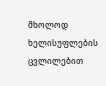მხოლოდ ხელისუფლების ცვლილებით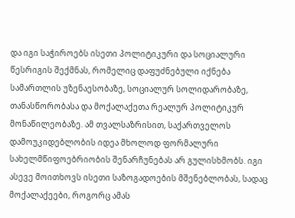და იგი საჭიროებს ისეთი პოლიტიკური და სოციალური წესრიგის შექმნას, რომელიც დაფუძნებული იქნება სამართლის უზენაესობაზე, სოციალურ სოლიდარობაზე, თანასწორობასა და მოქალაქეთა რეალურ პოლიტიკურ მონაწილეობაზე. ამ თვალსაზრისით, საქართველოს დამოუკიდებლობის იდეა მხოლოდ ფორმალური სახელმწიფოებრიობის შენარჩუნებას არ გულისხმობს. იგი ასევე მოითხოვს ისეთი საზოგადოების მშენებლობას, სადაც მოქალაქეები, როგორც ამას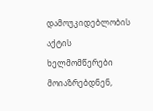დამოუკიდებლობის აქტის ხელმომწერები მოიაზრებდნენ,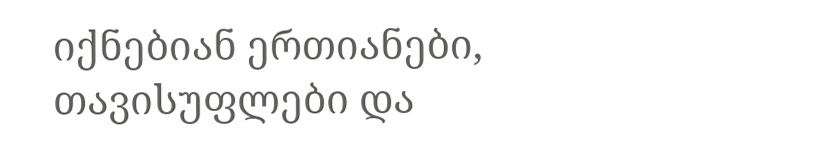იქნებიან ერთიანები, თავისუფლები და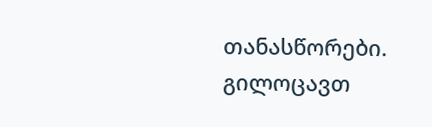თანასწორები.
გილოცავთ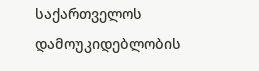საქართველოს დამოუკიდებლობის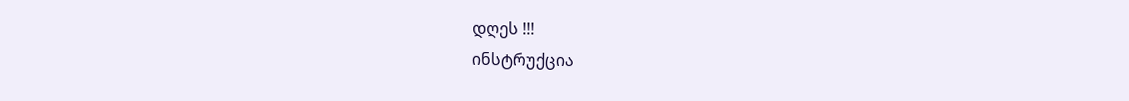დღეს !!!
ინსტრუქცია